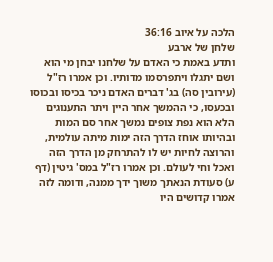הלכה על איוב 36:16
שלחן של ארבע
ותדע באמת כי האדם על שלחנו יבחן מי הוא ושם יתגלו ויתפרסמו מדותיו. וכן אמרו רז"ל (עירובין סה) בג' דברים האדם ניכר בכיסו ובכוסו ובכעסו, כי ההמשך אחר היין ויתר התענוגים הלא הוא נפת צופים נמשך אחר סם המות ובהיותו אוחז הדרך הזה ימות מיתה עולמית, והרוצה לחיות יש לו להתרחק מן הדרך הזה ואכל וחי לעולם. וכן אמרו רז"ל במס' גיטין (דף ע) סעודת הנאתך משוך ידך ממנה, ודומה לזה אמרו קדושים היו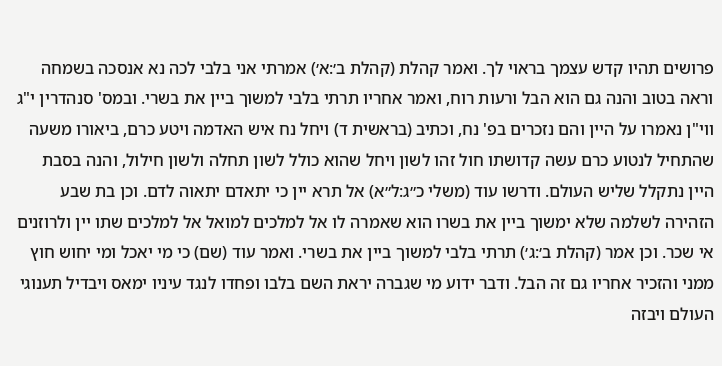פרושים תהיו קדש עצמך בראוי לך. ואמר קהלת (קהלת ב׳:א׳) אמרתי אני בלבי לכה נא אנסכה בשמחה וראה בטוב והנה גם הוא הבל ורעות רוח, ואמר אחריו תרתי בלבי למשוך ביין את בשרי. ובמס' סנהדרין י"ג ווי"ן נאמרו על היין והם נזכרים בפ' נח, וכתיב (בראשית ד) ויחל נח איש האדמה ויטע כרם, ביאורו משעה שהתחיל לנטוע כרם עשה קדושתו חול זהו לשון ויחל שהוא כולל לשון תחלה ולשון חילול, והנה בסבת היין נתקלל שליש העולם. ודרשו עוד (משלי כ״ג:ל״א) אל תרא יין כי יתאדם יתאוה לדם. וכן בת שבע הזהירה לשלמה שלא ימשוך ביין את בשרו הוא שאמרה לו אל למלכים למואל אל למלכים שתו יין ולרוזנים אי שכר. וכן אמר (קהלת ב׳:ג׳) תרתי בלבי למשוך ביין את בשרי. ואמר עוד (שם) כי מי יאכל ומי יחוש חוץ ממני והזכיר אחריו גם זה הבל. ודבר ידוע מי שגברה יראת השם בלבו ופחדו לנגד עיניו ימאס ויבדיל תענוגי העולם ויבזה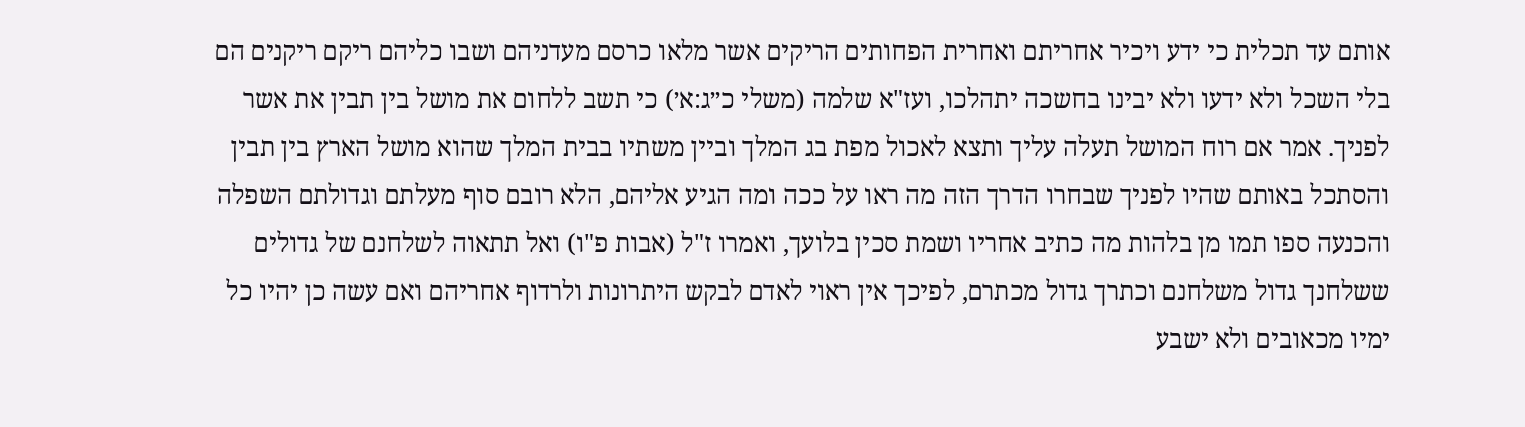אותם עד תכלית כי ידע ויכיר אחריתם ואחרית הפחותים הריקים אשר מלאו כרסם מעדניהם ושבו כליהם ריקם ריקנים הם בלי השכל ולא ידעו ולא יבינו בחשכה יתהלכו, ועז"א שלמה (משלי כ״ג:א׳) כי תשב ללחום את מושל בין תבין את אשר לפניך. אמר אם רוח המושל תעלה עליך ותצא לאכול מפת בג המלך וביין משתיו בבית המלך שהוא מושל הארץ בין תבין והסתכל באותם שהיו לפניך שבחרו הדרך הזה מה ראו על ככה ומה הגיע אליהם, הלא רובם סוף מעלתם וגדולתם השפלה והכנעה ספו תמו מן בלהות מה כתיב אחריו ושמת סכין בלועך, ואמרו ז"ל (אבות פ"ו) ואל תתאוה לשלחנם של גדולים ששלחנך גדול משלחנם וכתרך גדול מכתרם, לפיכך אין ראוי לאדם לבקש היתרונות ולרדוף אחריהם ואם עשה כן יהיו כל ימיו מכאובים ולא ישבע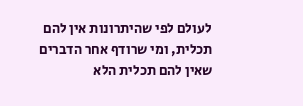לעולם לפי שהיתרונות אין להם תכלית, ומי שרודף אחר הדברים שאין להם תכלית הלא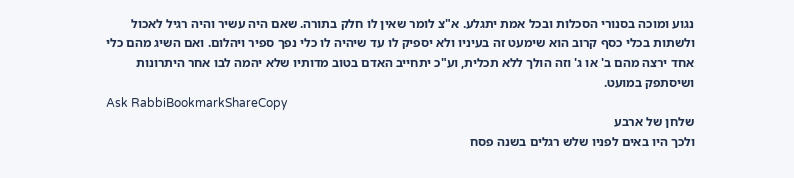נגוע ומוכה בסנורי הסכלות ובכל אמת יתגלע. א"צ לומר שאין לו חלק בתורה. שאם היה עשיר והיה רגיל לאכול ולשתות בכלי כסף קרוב הוא שימעט זה בעיניו ולא יספיק לו עד שיהיה לו כלי נפך ספיר ויהלום. ואם השיג מהם כלי אחד ירצה מהם ב' או ג' וזה הולך ללא תכלית, וע"כ יתחייב האדם בטוב מדותיו שלא יהמה לבו אחר היתרונות ושיסתפק במועט.
Ask RabbiBookmarkShareCopy
שלחן של ארבע
ולכך היו באים לפניו שלש רגלים בשנה פסח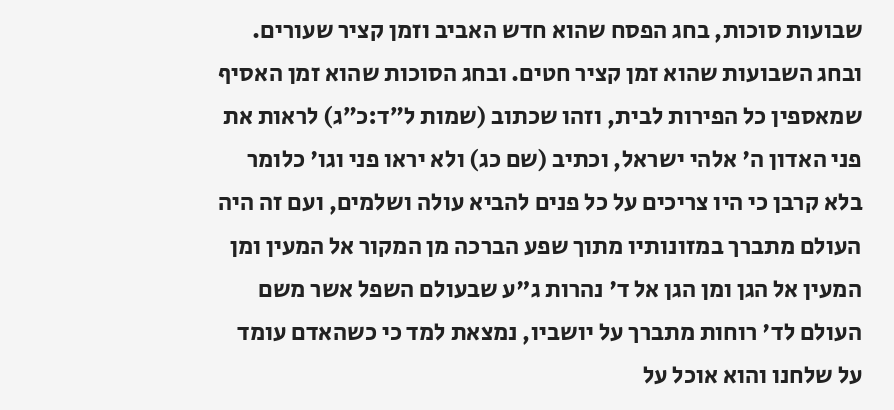שבועות סוכות, בחג הפסח שהוא חדש האביב וזמן קציר שעורים. ובחג השבועות שהוא זמן קציר חטים. ובחג הסוכות שהוא זמן האסיף שמאספין כל הפירות לבית, וזהו שכתוב (שמות ל״ד:כ״ג) לראות את פני האדון ה' אלהי ישראל, וכתיב (שם כג) ולא יראו פני וגו' כלומר בלא קרבן כי היו צריכים על כל פנים להביא עולה ושלמים, ועם זה היה העולם מתברך במזונותיו מתוך שפע הברכה מן המקור אל המעין ומן המעין אל הגן ומן הגן אל ד' נהרות ג"ע שבעולם השפל אשר משם העולם לד' רוחות מתברך על יושביו, נמצאת למד כי כשהאדם עומד על שלחנו והוא אוכל על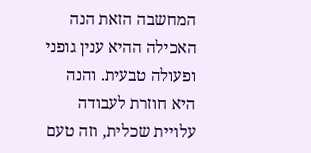המחשבה הזאת הנה האכילה ההיא ענין גופני ופעולה טבעית. והנה היא חוזרת לעבודה עלויית שכלית, וזה טעם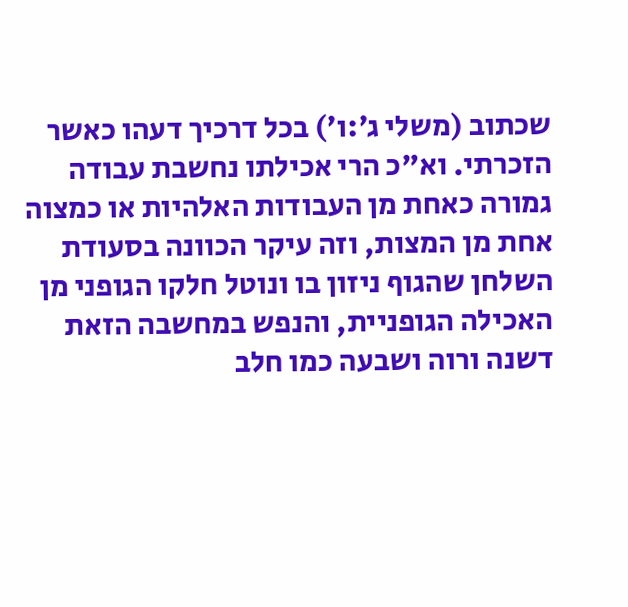שכתוב (משלי ג׳:ו׳) בכל דרכיך דעהו כאשר הזכרתי. וא"כ הרי אכילתו נחשבת עבודה גמורה כאחת מן העבודות האלהיות או כמצוה אחת מן המצות, וזה עיקר הכוונה בסעודת השלחן שהגוף ניזון בו ונוטל חלקו הגופני מן האכילה הגופניית, והנפש במחשבה הזאת דשנה ורוה ושבעה כמו חלב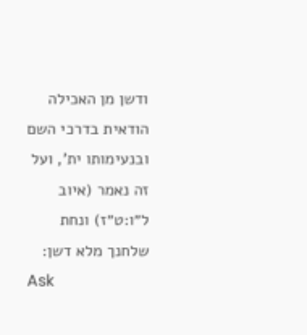ודשן מן האכילה הודאית בדרכי השם ובנעימותו ית', ועל זה נאמר (איוב ל״ו:ט״ז) ונחת שלחנך מלא דשן:
Ask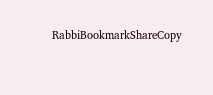RabbiBookmarkShareCopy